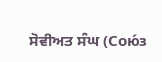ਸੋਵੀਅਤ ਸੰਘ (Сою́з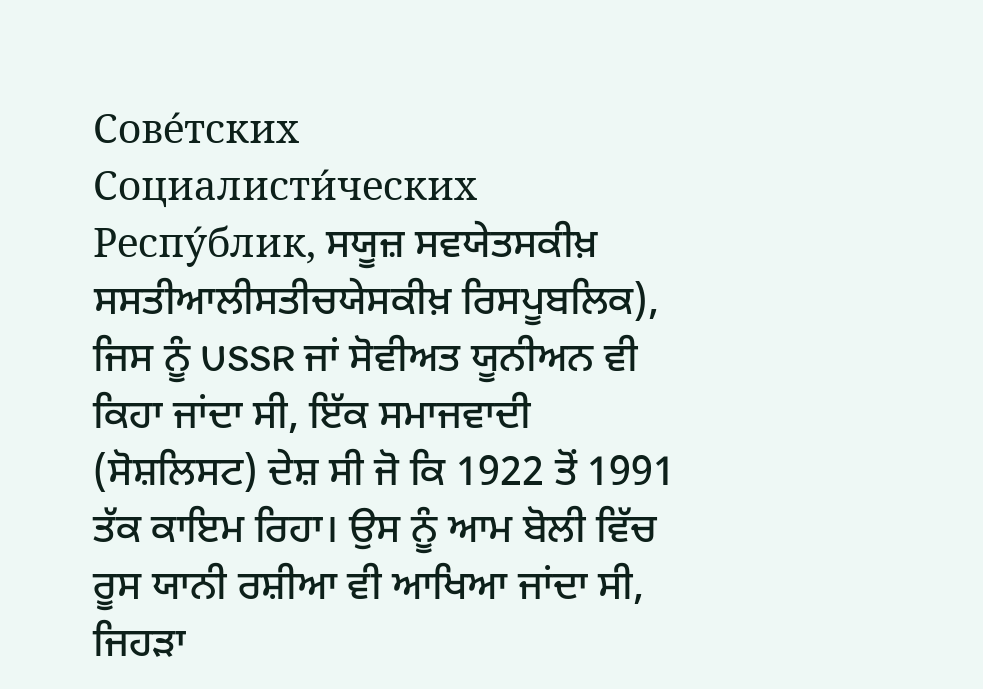Сове́тских Социалисти́ческих Респу́блик, ਸਯੂਜ਼ ਸਵਯੇਤਸਕੀਖ਼ ਸਸਤੀਆਲੀਸਤੀਚਯੇਸਕੀਖ਼ ਰਿਸਪੂਬਲਿਕ), ਜਿਸ ਨੂੰ USSR ਜਾਂ ਸੋਵੀਅਤ ਯੂਨੀਅਨ ਵੀ ਕਿਹਾ ਜਾਂਦਾ ਸੀ, ਇੱਕ ਸਮਾਜਵਾਦੀ (ਸੋਸ਼ਲਿਸਟ) ਦੇਸ਼ ਸੀ ਜੋ ਕਿ 1922 ਤੋਂ 1991 ਤੱਕ ਕਾਇਮ ਰਿਹਾ। ਉਸ ਨੂੰ ਆਮ ਬੋਲੀ ਵਿੱਚ ਰੂਸ ਯਾਨੀ ਰਸ਼ੀਆ ਵੀ ਆਖਿਆ ਜਾਂਦਾ ਸੀ, ਜਿਹੜਾ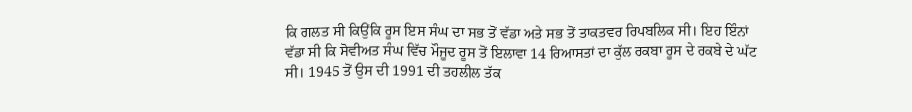ਕਿ ਗਲਤ ਸੀ ਕਿਉਂਕਿ ਰੂਸ ਇਸ ਸੰਘ ਦਾ ਸਭ ਤੋਂ ਵੱਡਾ ਅਤੇ ਸਭ ਤੋਂ ਤਾਕਤਵਰ ਰਿਪਬਲਿਕ ਸੀ। ਇਹ ਇੰਨਾਂ ਵੱਡਾ ਸੀ ਕਿ ਸੋਵੀਅਤ ਸੰਘ ਵਿੱਚ ਮੌਜੂਦ ਰੂਸ ਤੋਂ ਇਲਾਵਾ 14 ਰਿਆਸਤਾਂ ਦਾ ਕੁੱਲ ਰਕਬਾ ਰੂਸ ਦੇ ਰਕਬੇ ਦੇ ਘੱਟ ਸੀ। 1945 ਤੋਂ ਉਸ ਦੀ 1991 ਦੀ ਤਹਲੀਲ ਤੱਕ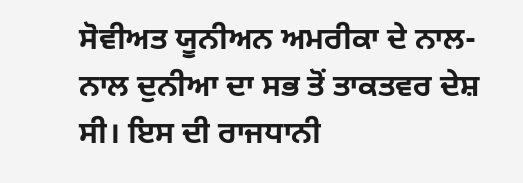ਸੋਵੀਅਤ ਯੂਨੀਅਨ ਅਮਰੀਕਾ ਦੇ ਨਾਲ-ਨਾਲ ਦੁਨੀਆ ਦਾ ਸਭ ਤੋਂ ਤਾਕਤਵਰ ਦੇਸ਼ ਸੀ। ਇਸ ਦੀ ਰਾਜਧਾਨੀ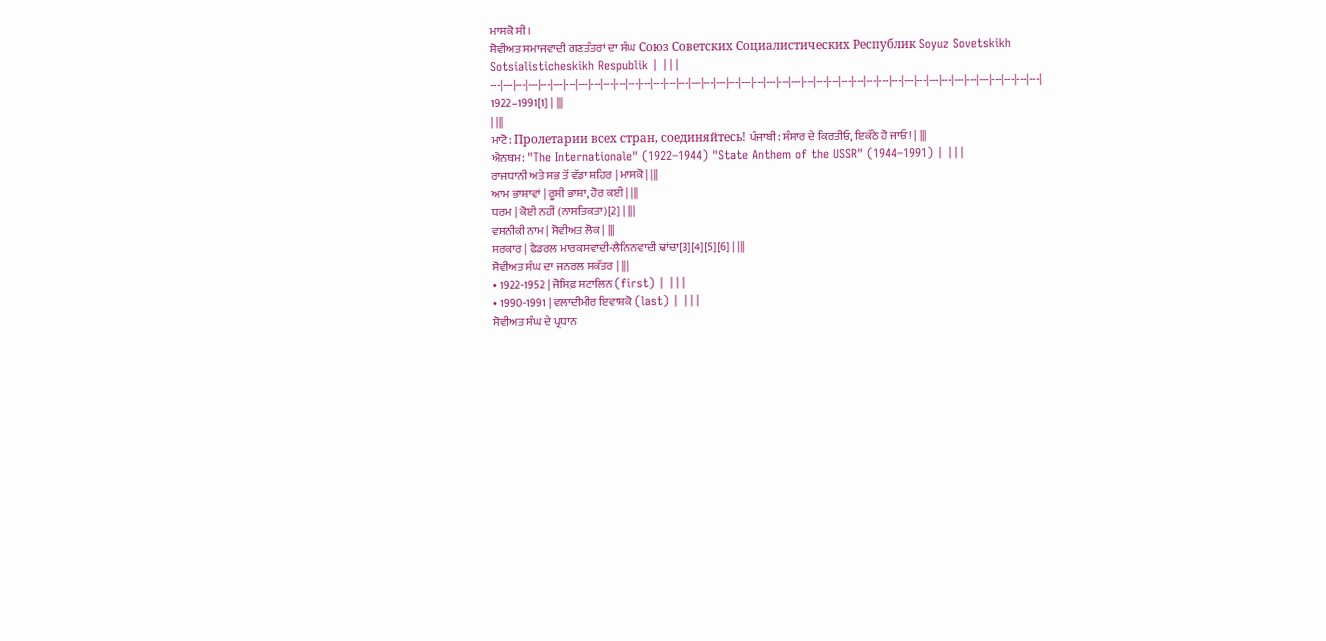ਮਾਸਕੋ ਸੀ।
ਸੋਵੀਅਤ ਸਮਾਜਵਾਦੀ ਗਣਤੰਤਰਾਂ ਦਾ ਸੰਘ Союз Советских Социалистических Республик Soyuz Sovetskikh Sotsialisticheskikh Respublik | |||
---|---|---|---|---|---|---|---|---|---|---|---|---|---|---|---|---|---|---|---|---|---|---|---|---|---|---|---|---|---|---|---|---|---|---|---|---|---|---|---|---|---|---|---|
1922–1991[1] | |||
| |||
ਮਾਟੋ: Пролетарии всех стран, соединяйтесь! ਪੰਜਾਬੀ: ਸੰਸਾਰ ਦੇ ਕਿਰਤੀਓ, ਇਕੱਠੇ ਹੋ ਜਾਓ! | |||
ਐਨਥਮ: "The Internationale" (1922–1944) "State Anthem of the USSR" (1944–1991) | |||
ਰਾਜਧਾਨੀ ਅਤੇ ਸਭ ਤੋਂ ਵੱਡਾ ਸ਼ਹਿਰ | ਮਾਸਕੋ | |||
ਆਮ ਭਾਸ਼ਾਵਾਂ | ਰੂਸੀ ਭਾਸ਼ਾ, ਹੋਰ ਕਈ | |||
ਧਰਮ | ਕੋਈ ਨਹੀਂ (ਨਾਸਤਿਕਤਾ)[2] | |||
ਵਸਨੀਕੀ ਨਾਮ | ਸੋਵੀਅਤ ਲੋਕ | |||
ਸਰਕਾਰ | ਫੈਡਰਲ ਮਾਰਕਸਵਾਦੀ-ਲੈਨਿਨਵਾਦੀ ਢਾਂਚਾ[3][4][5][6] | |||
ਸੋਵੀਅਤ ਸੰਘ ਦਾ ਜਨਰਲ ਸਕੱਤਰ | |||
• 1922-1952 | ਜੋਸਿਫ਼ ਸਟਾਲਿਨ (first) | |||
• 1990-1991 | ਵਲਾਦੀਮੀਰ ਇਵਾਸ਼ਕੋ (last) | |||
ਸੋਵੀਅਤ ਸੰਘ ਦੇ ਪ੍ਰਧਾਨ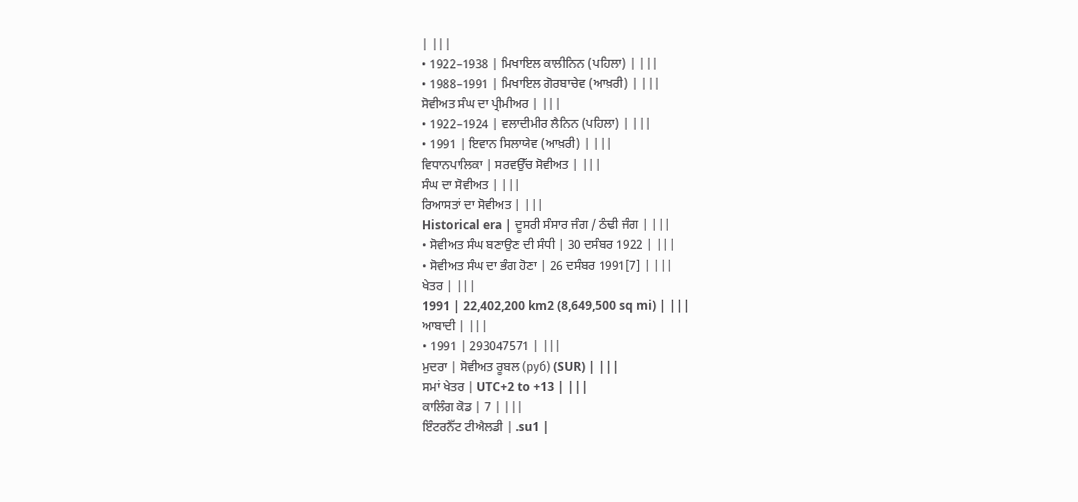| |||
• 1922–1938 | ਮਿਖਾਇਲ ਕਾਲੀਨਿਨ (ਪਹਿਲਾ) | |||
• 1988–1991 | ਮਿਖਾਇਲ ਗੋਰਬਾਚੇਵ (ਆਖ਼ਰੀ) | |||
ਸੋਵੀਅਤ ਸੰਘ ਦਾ ਪ੍ਰੀਮੀਅਰ | |||
• 1922–1924 | ਵਲਾਦੀਮੀਰ ਲੈਨਿਨ (ਪਹਿਲਾ) | |||
• 1991 | ਇਵਾਨ ਸਿਲਾਯੇਵ (ਆਖ਼ਰੀ) | |||
ਵਿਧਾਨਪਾਲਿਕਾ | ਸਰਵਉੱਚ ਸੋਵੀਅਤ | |||
ਸੰਘ ਦਾ ਸੋਵੀਅਤ | |||
ਰਿਆਸਤਾਂ ਦਾ ਸੋਵੀਅਤ | |||
Historical era | ਦੂਸਰੀ ਸੰਸਾਰ ਜੰਗ / ਠੰਢੀ ਜੰਗ | |||
• ਸੋਵੀਅਤ ਸੰਘ ਬਣਾਉਣ ਦੀ ਸੰਧੀ | 30 ਦਸੰਬਰ 1922 | |||
• ਸੋਵੀਅਤ ਸੰਘ ਦਾ ਭੰਗ ਹੋਣਾ | 26 ਦਸੰਬਰ 1991[7] | |||
ਖੇਤਰ | |||
1991 | 22,402,200 km2 (8,649,500 sq mi) | |||
ਆਬਾਦੀ | |||
• 1991 | 293047571 | |||
ਮੁਦਰਾ | ਸੋਵੀਅਤ ਰੂਬਲ (руб) (SUR) | |||
ਸਮਾਂ ਖੇਤਰ | UTC+2 to +13 | |||
ਕਾਲਿੰਗ ਕੋਡ | 7 | |||
ਇੰਟਰਨੈੱਟ ਟੀਐਲਡੀ | .su1 |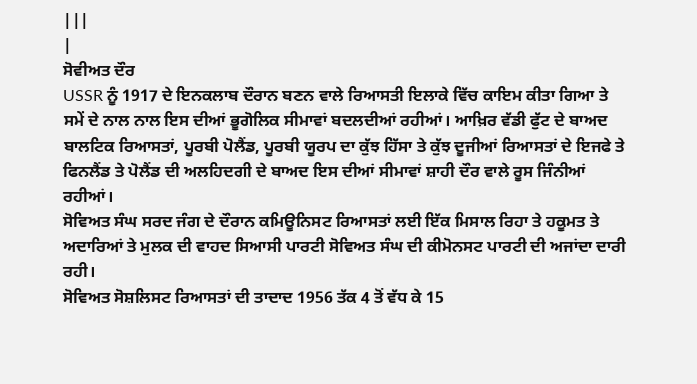|||
|
ਸੋਵੀਅਤ ਦੌਰ
USSR ਨੂੰ 1917 ਦੇ ਇਨਕਲਾਬ ਦੌਰਾਨ ਬਣਨ ਵਾਲੇ ਰਿਆਸਤੀ ਇਲਾਕੇ ਵਿੱਚ ਕਾਇਮ ਕੀਤਾ ਗਿਆ ਤੇ ਸਮੇਂ ਦੇ ਨਾਲ ਨਾਲ ਇਸ ਦੀਆਂ ਭੂਗੋਲਿਕ ਸੀਮਾਵਾਂ ਬਦਲਦੀਆਂ ਰਹੀਆਂ। ਆਖ਼ਿਰ ਵੱਡੀ ਫੁੱਟ ਦੇ ਬਾਅਦ ਬਾਲਟਿਕ ਰਿਆਸਤਾਂ, ਪੂਰਬੀ ਪੋਲੈਂਡ, ਪੂਰਬੀ ਯੂਰਪ ਦਾ ਕੁੱਝ ਹਿੱਸਾ ਤੇ ਕੁੱਝ ਦੂਜੀਆਂ ਰਿਆਸਤਾਂ ਦੇ ਇਜਫੇ ਤੇ ਫਿਨਲੈਂਡ ਤੇ ਪੋਲੈਂਡ ਦੀ ਅਲਹਿਦਗੀ ਦੇ ਬਾਅਦ ਇਸ ਦੀਆਂ ਸੀਮਾਵਾਂ ਸ਼ਾਹੀ ਦੌਰ ਵਾਲੇ ਰੂਸ ਜਿੰਨੀਆਂ ਰਹੀਆਂ।
ਸੋਵਿਅਤ ਸੰਘ ਸਰਦ ਜੰਗ ਦੇ ਦੌਰਾਨ ਕਮਿਊਨਿਸਟ ਰਿਆਸਤਾਂ ਲਈ ਇੱਕ ਮਿਸਾਲ ਰਿਹਾ ਤੇ ਹਕੂਮਤ ਤੇ ਅਦਾਰਿਆਂ ਤੇ ਮੁਲਕ ਦੀ ਵਾਹਦ ਸਿਆਸੀ ਪਾਰਟੀ ਸੋਵਿਅਤ ਸੰਘ ਦੀ ਕੀਮੋਨਸਟ ਪਾਰਟੀ ਦੀ ਅਜਾਂਦਾ ਦਾਰੀ ਰਹੀ।
ਸੋਵਿਅਤ ਸੋਸ਼ਲਿਸਟ ਰਿਆਸਤਾਂ ਦੀ ਤਾਦਾਦ 1956 ਤੱਕ 4 ਤੋਂ ਵੱਧ ਕੇ 15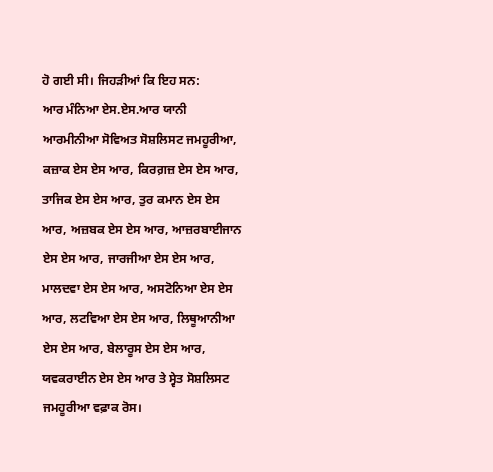ਹੋ ਗਈ ਸੀ। ਜਿਹੜੀਆਂ ਕਿ ਇਹ ਸਨ:
ਆਰ ਮੰਨਿਆ ਏਸ.ਏਸ.ਆਰ ਯਾਨੀ ਆਰਮੀਨੀਆ ਸੋਵਿਅਤ ਸੋਸ਼ਲਿਸਟ ਜਮਹੂਰੀਆ, ਕਜ਼ਾਕ ਏਸ ਏਸ ਆਰ, ਕਿਰਗ਼ਜ਼ ਏਸ ਏਸ ਆਰ, ਤਾਜਿਕ ਏਸ ਏਸ ਆਰ, ਤੁਰ ਕਮਾਨ ਏਸ ਏਸ ਆਰ, ਅਜ਼ਬਕ ਏਸ ਏਸ ਆਰ, ਆਜ਼ਰਬਾਈਜਾਨ ਏਸ ਏਸ ਆਰ, ਜਾਰਜੀਆ ਏਸ ਏਸ ਆਰ, ਮਾਲਦਵਾ ਏਸ ਏਸ ਆਰ, ਅਸਟੋਨਿਆ ਏਸ ਏਸ ਆਰ, ਲਟਵਿਆ ਏਸ ਏਸ ਆਰ, ਲਿਥੂਆਨੀਆ ਏਸ ਏਸ ਆਰ, ਬੇਲਾਰੂਸ ਏਸ ਏਸ ਆਰ, ਯਵਕਰਾਈਨ ਏਸ ਏਸ ਆਰ ਤੇ ਸ੍ਵੇਤ ਸੋਸ਼ਲਿਸਟ ਜਮਹੂਰੀਆ ਵਫ਼ਾਕ ਰੋਸ।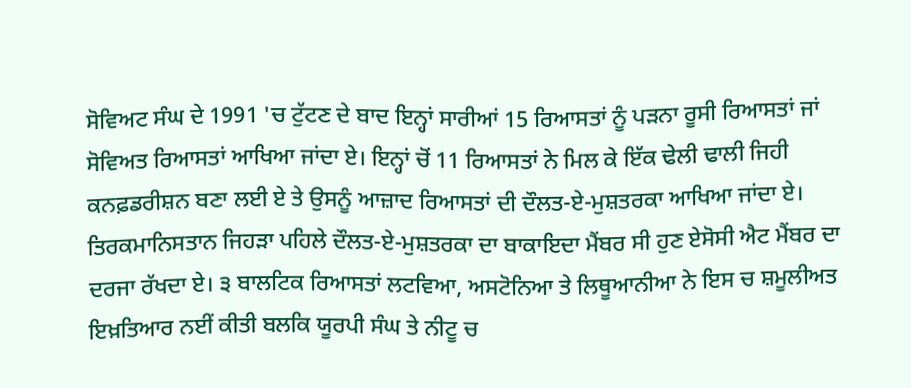ਸੋਵਿਅਟ ਸੰਘ ਦੇ 1991 'ਚ ਟੁੱਟਣ ਦੇ ਬਾਦ ਇਨ੍ਹਾਂ ਸਾਰੀਆਂ 15 ਰਿਆਸਤਾਂ ਨੂੰ ਪੜਨਾ ਰੂਸੀ ਰਿਆਸਤਾਂ ਜਾਂ ਸੋਵਿਅਤ ਰਿਆਸਤਾਂ ਆਖਿਆ ਜਾਂਦਾ ਏ। ਇਨ੍ਹਾਂ ਚੋਂ 11 ਰਿਆਸਤਾਂ ਨੇ ਮਿਲ ਕੇ ਇੱਕ ਢੇਲੀ ਢਾਲੀ ਜਿਹੀ ਕਨਫ਼ਡਰੀਸ਼ਨ ਬਣਾ ਲਈ ਏ ਤੇ ਉਸਨੂੰ ਆਜ਼ਾਦ ਰਿਆਸਤਾਂ ਦੀ ਦੌਲਤ-ਏ-ਮੁਸ਼ਤਰਕਾ ਆਖਿਆ ਜਾਂਦਾ ਏ। ਤਿਰਕਮਾਨਿਸਤਾਨ ਜਿਹੜਾ ਪਹਿਲੇ ਦੌਲਤ-ਏ-ਮੁਸ਼ਤਰਕਾ ਦਾ ਬਾਕਾਇਦਾ ਮੈਂਬਰ ਸੀ ਹੁਣ ਏਸੋਸੀ ਐਟ ਮੈਂਬਰ ਦਾ ਦਰਜਾ ਰੱਖਦਾ ਏ। ੩ ਬਾਲਟਿਕ ਰਿਆਸਤਾਂ ਲਟਵਿਆ, ਅਸਟੋਨਿਆ ਤੇ ਲਿਥੂਆਨੀਆ ਨੇ ਇਸ ਚ ਸ਼ਮੂਲੀਅਤ ਇਖ਼ਤਿਆਰ ਨਈਂ ਕੀਤੀ ਬਲਕਿ ਯੂਰਪੀ ਸੰਘ ਤੇ ਨੀਟੂ ਚ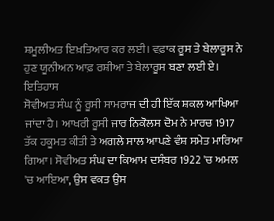ਸ਼ਮੂਲੀਅਤ ਇਖ਼ਤਿਆਰ ਕਰ ਲਈ। ਵਫ਼ਾਕ ਰੂਸ ਤੇ ਬੇਲਾਰੂਸ ਨੇ ਹੁਣ ਯੂਨੀਅਨ ਆਫ਼ ਰਸ਼ੀਆ ਤੇ ਬੇਲਾਰੂਸ ਬਣਾ ਲਈ ਏ।
ਇਤਿਹਾਸ
ਸੋਵੀਅਤ ਸੰਘ ਨੂੰ ਰੂਸੀ ਸਾਮਰਾਜ ਦੀ ਹੀ ਇੱਕ ਸ਼ਕਲ ਆਖਿਆ ਜਾਂਦਾ ਹੈ। ਆਖਰੀ ਰੂਸੀ ਜਾਰ ਨਿਕੋਲਸ ਦੋਮ ਨੇ ਮਾਰਚ 1917 ਤੱਕ ਹਕੂਮਤ ਕੀਤੀ ਤੇ ਅਗਲੇ ਸਾਲ ਆਪਣੇ ਵੰਸ਼ ਸਮੇਤ ਮਾਰਿਆ ਗਿਆ। ਸੋਵੀਅਤ ਸੰਘ ਦਾ ਕਿਆਮ ਦਸੰਬਰ 1922 'ਚ ਅਮਲ 'ਚ ਆਇਆ, ਉਸ ਵਕਤ ਉਸ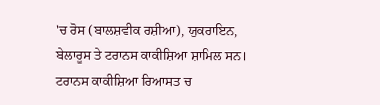'ਚ ਰੋਸ (ਬਾਲਸ਼ਵੀਕ ਰਸ਼ੀਆ), ਯੁਕਰਾਇਨ, ਬੇਲਾਰੂਸ ਤੇ ਟਰਾਨਸ ਕਾਕੀਸ਼ਿਆ ਸ਼ਾਮਿਲ ਸਨ। ਟਰਾਨਸ ਕਾਕੀਸ਼ਿਆ ਰਿਆਸਤ ਚ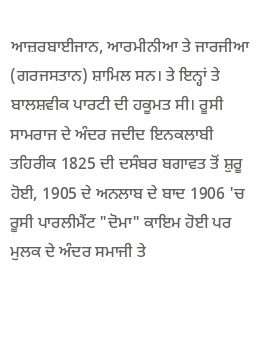ਆਜ਼ਰਬਾਈਜਾਨ, ਆਰਮੀਨੀਆ ਤੇ ਜਾਰਜੀਆ (ਗਰਜਸਤਾਨ) ਸ਼ਾਮਿਲ ਸਨ। ਤੇ ਇਨ੍ਹਾਂ ਤੇ ਬਾਲਸ਼ਵੀਕ ਪਾਰਟੀ ਦੀ ਹਕੂਮਤ ਸੀ। ਰੂਸੀ ਸਾਮਰਾਜ ਦੇ ਅੰਦਰ ਜਦੀਦ ਇਨਕਲਾਬੀ ਤਹਿਰੀਕ 1825 ਦੀ ਦਸੰਬਰ ਬਗਾਵਤ ਤੋਂ ਸ਼ੁਰੂ ਹੋਈ, 1905 ਦੇ ਅਨਲਾਬ ਦੇ ਬਾਦ 1906 'ਚ ਰੂਸੀ ਪਾਰਲੀਮੈਂਟ "ਦੋਮਾ" ਕਾਇਮ ਹੋਈ ਪਰ ਮੁਲਕ ਦੇ ਅੰਦਰ ਸਮਾਜੀ ਤੇ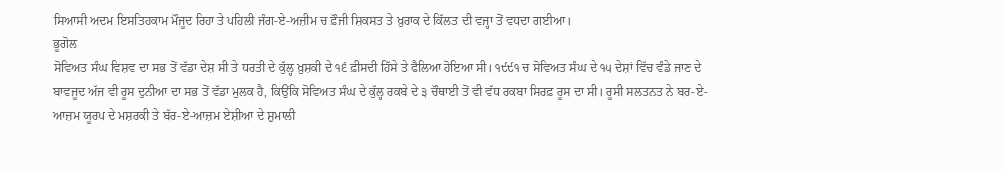ਸਿਆਸੀ ਅਦਮ ਇਸਤਿਹਕਾਮ ਮੌਜੂਦ ਰਿਹਾ ਤੇ ਪਹਿਲੀ ਜੰਗ-ਏ-ਅਜ਼ੀਮ ਚ ਫ਼ੌਜੀ ਸ਼ਿਕਸਤ ਤੇ ਖ਼ੁਰਾਕ ਦੇ ਕਿੱਲਤ ਦੀ ਵਜ੍ਹਾ ਤੋਂ ਵਧਦਾ ਗਈਆ।
ਭੂਗੋਲ
ਸੋਵਿਅਤ ਸੰਘ ਵਿਸ਼ਵ ਦਾ ਸਭ ਤੋਂ ਵੱਡਾ ਦੇਸ਼ ਸੀ ਤੇ ਧਰਤੀ ਦੇ ਕੁੱਲ੍ਹ ਖ਼ੁਸ਼ਕੀ ਦੇ ੧੬ ਫ਼ੀਸਦੀ ਹਿੱਸੇ ਤੇ ਫੈਲਿਆ ਹੋਇਆ ਸੀ। ੧੯੯੧ ਚ ਸੋਵਿਅਤ ਸੰਘ ਦੇ ੧੫ ਦੇਸ਼ਾਂ ਵਿੱਚ ਵੰਡੇ ਜਾਣ ਦੇ ਬਾਵਜੂਦ ਅੱਜ ਵੀ ਰੂਸ ਦੁਨੀਆ ਦਾ ਸਭ ਤੋਂ ਵੱਡਾ ਮੁਲਕ ਹੈ, ਕਿਉਂਕਿ ਸੋਵਿਅਤ ਸੰਘ ਦੇ ਕੁੱਲ੍ਹ ਰਕਬੇ ਦੇ ੩ ਚੌਥਾਈ ਤੋਂ ਵੀ ਵੱਧ ਰਕਬਾ ਸਿਰਫ਼ ਰੂਸ ਦਾ ਸੀ। ਰੂਸੀ ਸਲਤਨਤ ਨੇ ਬਰ-ਏ-ਆਜ਼ਮ ਯੂਰਪ ਦੇ ਮਸ਼ਰਕੀ ਤੇ ਬੱਰ-ਏ-ਆਜ਼ਮ ਏਸ਼ੀਆ ਦੇ ਸ਼ੁਮਾਲੀ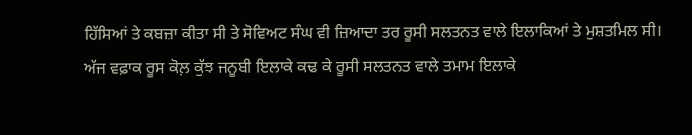ਹਿੱਸਿਆਂ ਤੇ ਕਬਜ਼ਾ ਕੀਤਾ ਸੀ ਤੇ ਸੋਵਿਅਟ ਸੰਘ ਵੀ ਜ਼ਿਆਦਾ ਤਰ ਰੂਸੀ ਸਲਤਨਤ ਵਾਲੇ ਇਲਾਕਿਆਂ ਤੇ ਮੁਸ਼ਤਮਿਲ ਸੀ। ਅੱਜ ਵਫ਼ਾਕ ਰੂਸ ਕੋਲ਼ ਕੁੱਝ ਜਨੂਬੀ ਇਲਾਕੇ ਕਢ ਕੇ ਰੂਸੀ ਸਲਤਨਤ ਵਾਲੇ ਤਮਾਮ ਇਲਾਕੇ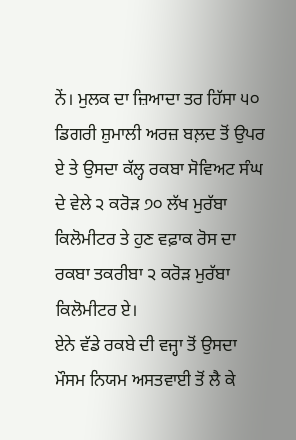ਨੇਂ। ਮੁਲਕ ਦਾ ਜ਼ਿਆਦਾ ਤਰ ਹਿੱਸਾ ੫੦ ਡਿਗਰੀ ਸ਼ੁਮਾਲੀ ਅਰਜ਼ ਬਲ਼ਦ ਤੋਂ ਉਪਰ ਏ ਤੇ ਉਸਦਾ ਕੱਲ੍ਹ ਰਕਬਾ ਸੋਵਿਅਟ ਸੰਘ ਦੇ ਵੇਲੇ ੨ ਕਰੋੜ ੭੦ ਲੱਖ ਮੁਰੱਬਾ ਕਿਲੋਮੀਟਰ ਤੇ ਹੁਣ ਵਫ਼ਾਕ ਰੋਸ ਦਾ ਰਕਬਾ ਤਕਰੀਬਾ ੨ ਕਰੋੜ ਮੁਰੱਬਾ ਕਿਲੋਮੀਟਰ ਏ।
ਏਨੇ ਵੱਡੇ ਰਕਬੇ ਦੀ ਵਜ੍ਹਾ ਤੋਂ ਉਸਦਾ ਮੌਸਮ ਨਿਯਮ ਅਸਤਵਾਈ ਤੋਂ ਲੈ ਕੇ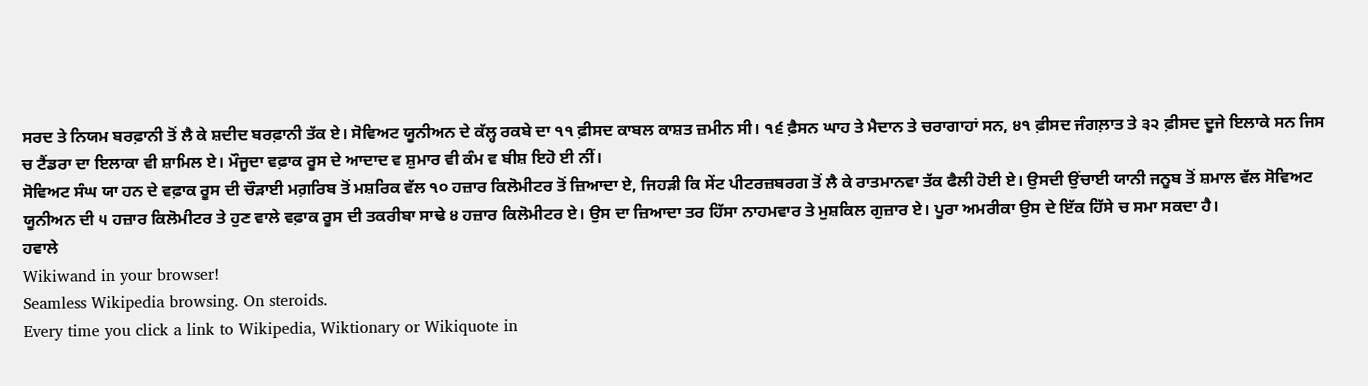ਸਰਦ ਤੇ ਨਿਯਮ ਬਰਫ਼ਾਨੀ ਤੋਂ ਲੈ ਕੇ ਸ਼ਦੀਦ ਬਰਫ਼ਾਨੀ ਤੱਕ ਏ। ਸੋਵਿਅਟ ਯੂਨੀਅਨ ਦੇ ਕੱਲ੍ਹ ਰਕਬੇ ਦਾ ੧੧ ਫ਼ੀਸਦ ਕਾਬਲ ਕਾਸ਼ਤ ਜ਼ਮੀਨ ਸੀ। ੧੬ ਫ਼ੈਸਨ ਘਾਹ ਤੇ ਮੈਦਾਨ ਤੇ ਚਰਾਗਾਹਾਂ ਸਨ, ੪੧ ਫ਼ੀਸਦ ਜੰਗਲ਼ਾਤ ਤੇ ੩੨ ਫ਼ੀਸਦ ਦੂਜੇ ਇਲਾਕੇ ਸਨ ਜਿਸ ਚ ਟੈਂਡਰਾ ਦਾ ਇਲਾਕਾ ਵੀ ਸ਼ਾਮਿਲ ਏ। ਮੌਜੂਦਾ ਵਫ਼ਾਕ ਰੂਸ ਦੇ ਆਦਾਦ ਵ ਸ਼ੁਮਾਰ ਵੀ ਕੰਮ ਵ ਬੀਸ਼ ਇਹੋ ਈ ਨੀਂ।
ਸੋਵਿਅਟ ਸੰਘ ਯਾ ਹਨ ਦੇ ਵਫ਼ਾਕ ਰੂਸ ਦੀ ਚੌੜਾਈ ਮਗ਼ਰਿਬ ਤੋਂ ਮਸ਼ਰਿਕ ਵੱਲ ੧੦ ਹਜ਼ਾਰ ਕਿਲੋਮੀਟਰ ਤੋਂ ਜ਼ਿਆਦਾ ਏ, ਜਿਹੜੀ ਕਿ ਸੇਂਟ ਪੀਟਰਜ਼ਬਰਗ ਤੋਂ ਲੈ ਕੇ ਰਾਤਮਾਨਵਾ ਤੱਕ ਫੈਲੀ ਹੋਈ ਏ। ਉਸਦੀ ਉਂਚਾਈ ਯਾਨੀ ਜਨੂਬ ਤੋਂ ਸ਼ਮਾਲ ਵੱਲ ਸੋਵਿਅਟ ਯੂਨੀਅਨ ਦੀ ੫ ਹਜ਼ਾਰ ਕਿਲੋਮੀਟਰ ਤੇ ਹੁਣ ਵਾਲੇ ਵਫ਼ਾਕ ਰੂਸ ਦੀ ਤਕਰੀਬਾ ਸਾਢੇ ੪ ਹਜ਼ਾਰ ਕਿਲੋਮੀਟਰ ਏ। ਉਸ ਦਾ ਜ਼ਿਆਦਾ ਤਰ ਹਿੱਸਾ ਨਾਹਮਵਾਰ ਤੇ ਮੁਸ਼ਕਿਲ ਗੁਜ਼ਾਰ ਏ। ਪੂਰਾ ਅਮਰੀਕਾ ਉਸ ਦੇ ਇੱਕ ਹਿੱਸੇ ਚ ਸਮਾ ਸਕਦਾ ਹੈ।
ਹਵਾਲੇ
Wikiwand in your browser!
Seamless Wikipedia browsing. On steroids.
Every time you click a link to Wikipedia, Wiktionary or Wikiquote in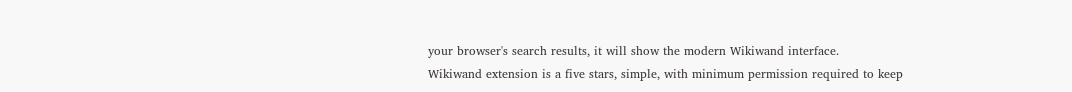your browser's search results, it will show the modern Wikiwand interface.
Wikiwand extension is a five stars, simple, with minimum permission required to keep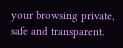your browsing private, safe and transparent.